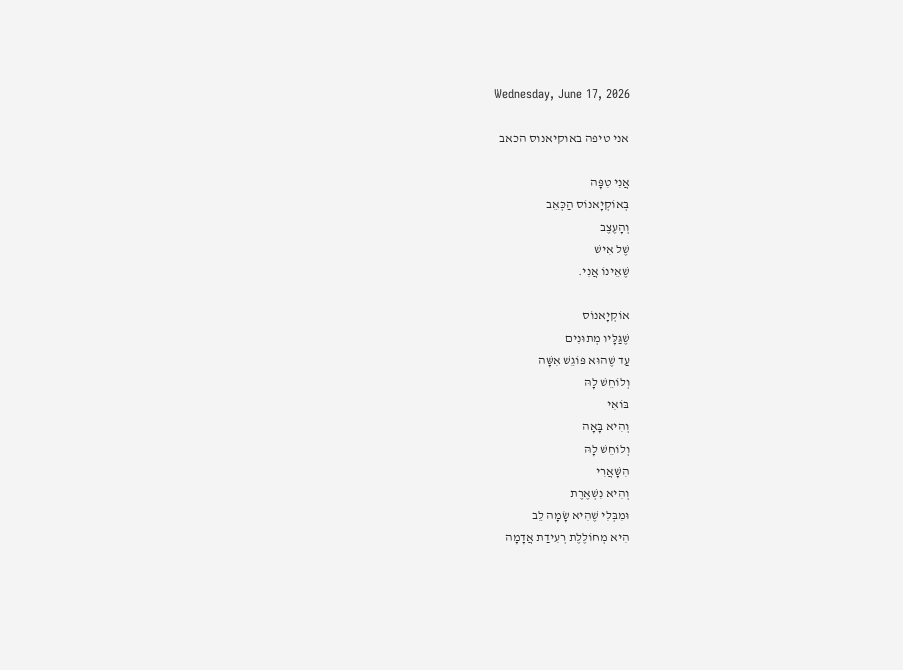Wednesday, June 17, 2026

אני טיפה באוקיאנוס הכאב

אֲנִי טִפָּה
בְּאוֹקְיָאנוֹס הַכְּאֵב
וְהָעֶצֶב
שֶׁל אִישׁ
שֶׁאֵינוֹ אֲנִי.

אוֹקְיָאנוֹס
שֶׁגַּלָּיו מְתוּנִים
עַד שֶׁהוּא פּוֹגֵשׁ אִשָּׁה
וְלוֹחֵשׁ לָהּ
בּוֹאִי
וְהִיא בָּאָה
וְלוֹחֵשׁ לָהּ
הִשָּׁאֲרִי
וְהִיא נִשְׁאֶרֶת
וּמִבְּלִי שֶׁהִיא שָׂמָה לֵב
הִיא מְחוֹלֶלֶת רְעִידַת אֲדָמָה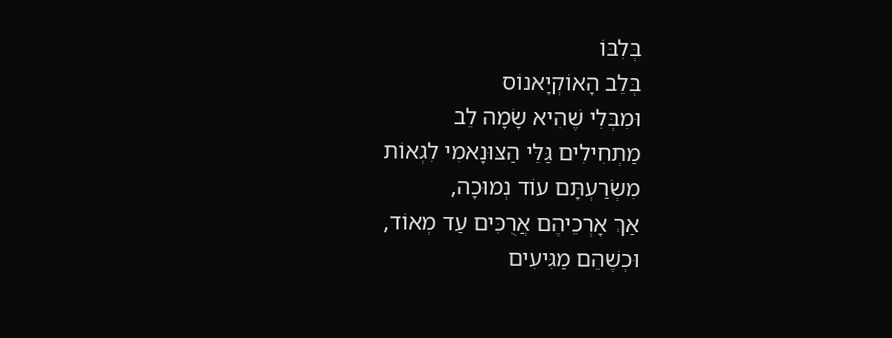בְּלִבּוֹ
בְּלֵב הָאוֹקְיָאנוֹס
וּמִבְּלִי שֶׁהִיא שָׂמָה לֵב
מַתְחִילִים גַּלֵּי הַצּוּנָאמִי לִגְאוֹת
מִשְׂרַעְתָּם עוֹד נְמוּכָה,
אַךְ אָרְכֵיהֶם אֲרֻכִּים עַד מְאוֹד,
וּכְשֶׁהֵם מַגִּיעִים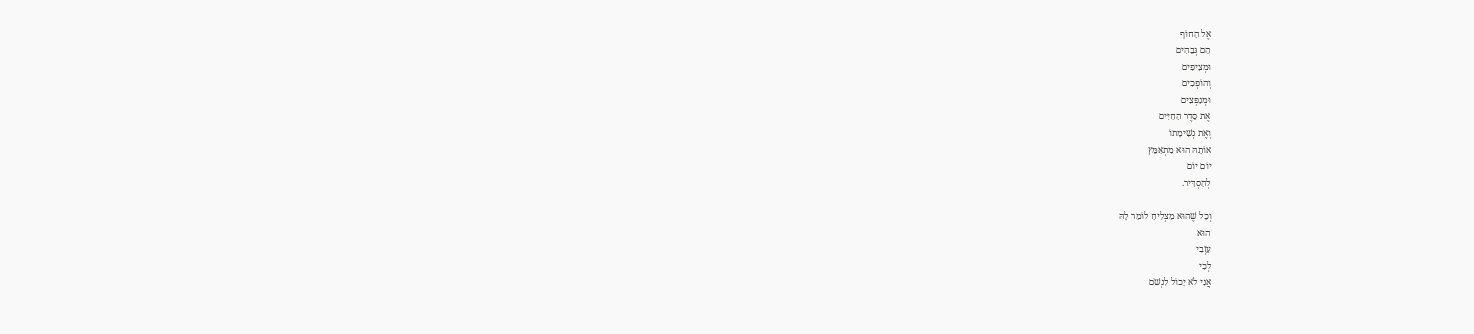אֶל הַחוֹף
הֵם גְּבֵהִים
וּמְצִיפִים
וְהוֹפְכִים
וּמְנַפְּצִים
אֶת סֵדֶר הַחַיִּים
וְאֶת נְשִׁימָתוֹ
אוֹתָהּ הוּא מִתְאַמֵּץ
יוֹם יוֹם
לְהַסְדִּיר.

וְכָל שֶׁהוּא מַצְלִיחַ לוֹמַר לָהּ
הוּא
עִזְבִי
לְכִי
אֲנִי לֹא יָכוֹל לִנְשֹׁם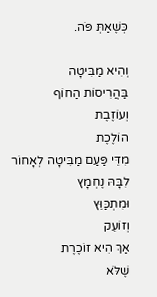כְּשֶׁאַתְּ פֹּה.

וְהִיא מַבִּיטָה
בַּהֲרִיסוֹת הַחוֹף
וְעוֹזֶבֶת
הוֹלֶכֶת
מִדֵּי פַּעַם מַבִּיטָה לְאָחוֹר
לִבָּהּ נֶחְמָץ
וּמִתְכַּוֵּץ
וְזוֹעֵק
אַךְ הִיא זוֹכֶרֶת
שֶׁלֹּא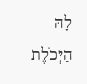לָהּ הַיְּכֹלֶת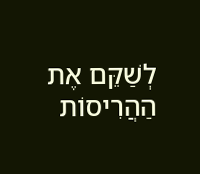לְשַׁקֵּם אֶת הַהֲרִיסוֹת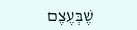שֶׁבְּעֶצֶם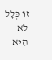זוֹ כְּלָל לֹא הִיא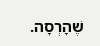שֶׁהָרְסָה.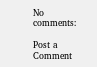No comments:

Post a Comment